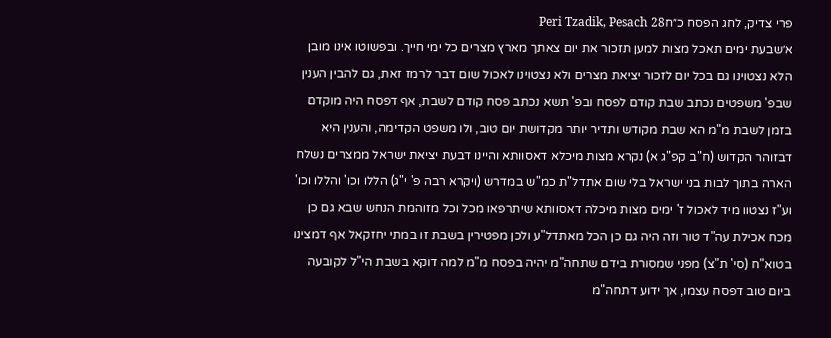פרי צדיק, לחג הפסח כ״חPeri Tzadik, Pesach 28
א׳שבעת ימים תאכל מצות למען תזכור את יום צאתך מארץ מצרים כל ימי חייך. ובפשוטו אינו מובן הלא נצטוינו גם בכל יום לזכור יציאת מצרים ולא נצטוינו לאכול שום דבר לרמז זאת, גם להבין הענין שבפ' משפטים נכתב שבת קודם לפסח ובפ' תשא נכתב פסח קודם לשבת, אף דפסח היה מוקדם בזמן לשבת מ"מ הא שבת מקודש ותדיר יותר מקדושת יום טוב, ולו משפט הקדימה, והענין היא דבזוהר הקדוש (ח"ב קפ"ג א) נקרא מצות מיכלא דאסוותא והיינו דבעת יציאת ישראל ממצרים נשלח הארה בתוך לבות בני ישראל בלי שום אתדל"ת כמ"ש במדרש (ויקרא רבה פ' י"ג) הללו וכו' והללו וכו' וע"ז נצטוו מיד לאכול ז' ימים מצות מיכלה דאסוותא שיתרפאו מכל וכל מזוהמת הנחש שבא גם כן מכח אכילת עה"ד טור וזה היה גם כן הכל מאתדל"ע ולכן מפטירין בשבת זו במתי יחזקאל אף דמצינו בטוא"ח (סי' ת"צ) מפני שמסורת בידם שתחה"מ יהיה בפסח מ"מ למה דוקא בשבת הי"ל לקובעה ביום טוב דפסח עצמו, אך ידוע דתחה"מ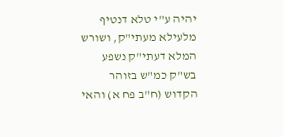יהיה ע"י טלא דנטיף מלעילא מעתי"ק, ושורש המלא דעתי"ק נשפע בש"ק כמ"ש בזוהר הקדוש (ח"ב פח א) והאי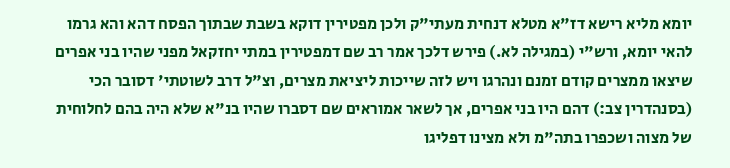יומא מליא רישא דז"א מטלא דנחית מעתי"ק ולכן מפטירין דוקא בשבת שבתוך הפסח דהא והא גרמו להאי יומא, ורש"י (במגילה לא.) פירש דלכך אמר רב שם דמפטירין במתי יחזקאל מפני שהיו בני אפרים שיצאו ממצרים קודם זמנם ונהרגו ויש לזה שייכות ליציאת מצרים, וצ"ל דרב לשוטתי' דסובר הכי (בסנהדרין צב:) דהם היו בני אפרים, אך לשאר אמוראים שם דסברו שהיו בנ"א שלא היה בהם לחלוחית של מצוה ושכפרו בתה"מ ולא מצינו דפליגו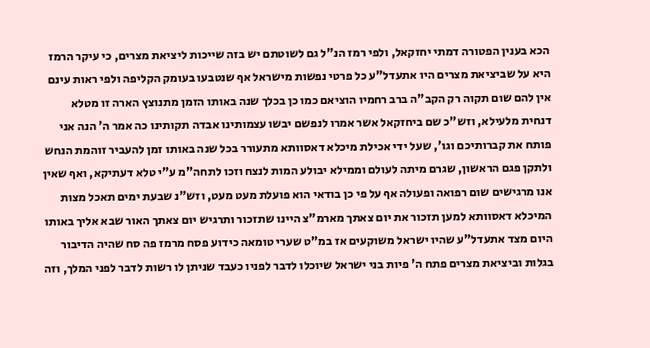הכא בענין הפטורה דמתי יחזקאל, ולפי רמז הנ"ל גם לשוטתם יש בזה שייכות ליציאת מצרים, כי עיקר הרמז היא על שביציאת מצרים היו אתעדל"ע כל פרטי נפשות מישראל אף שנטבעו בעומק הקליפה ולפי ראות עינם אין להם שום תקוה רק הקב"ה ברב רחמיו הוציאם כמו כן בכלך שנה באותו הזמן מתנוצץ הארה זו מטלא דנחית מלעילא, וזש"כ שם ביחזקאל אשר אמרו לנפשם יבשו עצמותינו אבדה תקותינו כה אמר ה' הנה אני פותח את קברותיכם וגו', שעל ידי אכילת מיכלא דאסוותא מתעורר בכל שנה באותו זמן להעביר זוהמת הנחש ולתקן פגם הראשון, שגרם מיתה לעולם וממילא יבולע המות לנצח וזכו לתחה"מ ע"י טלא דעתיקא, ואף שאין אנו מרגישים שום רפואה ופעולה אף על פי כן בודאי הוא פועלת מעט מעט, וזש"נ שבעת ימים תאכל מצות המיכלא דאסוותא למען תזכור את יום צאתך מארמ"צ היינו שתזכור ותרגיש יום צאתך האור שבא אליך באותו היום מצד אתעדל"ע שהיו ישראל משוקעים אז במ"ט שערי טומאה כידוע פסח מרמז פה סח שהיה הדיבור בגלות וביציאת מצרים פתח ה' פיות בני ישראל שיוכלו לדבר לפניו כעבד שניתן לו רשות לדבר לפני המלך, וזה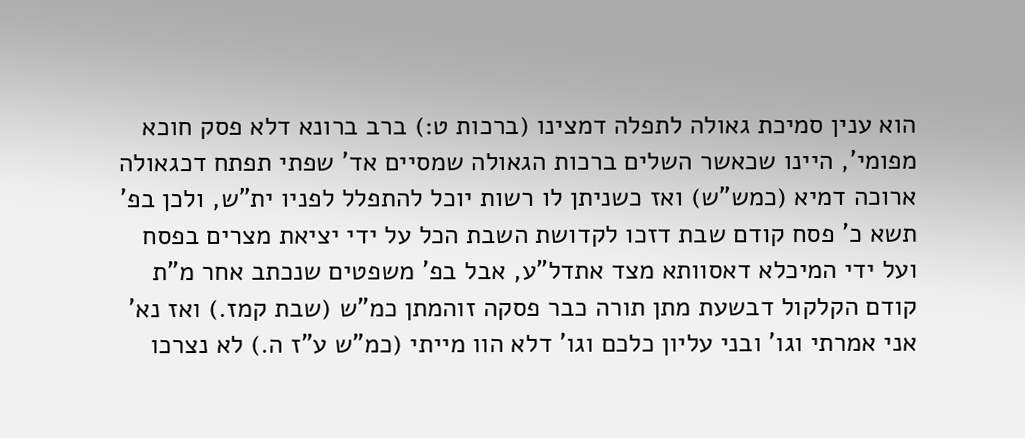הוא ענין סמיכת גאולה לתפלה דמצינו (ברכות ט:) ברב ברונא דלא פסק חוכא מפומי', היינו שכאשר השלים ברכות הגאולה שמסיים אד' שפתי תפתח דכגאולה ארוכה דמיא (כמש"ש) ואז כשניתן לו רשות יוכל להתפלל לפניו ית"ש, ולכן בפ' תשא כ' פסח קודם שבת דזכו לקדושת השבת הכל על ידי יציאת מצרים בפסח ועל ידי המיכלא דאסוותא מצד אתדל"ע, אבל בפ' משפטים שנכתב אחר מ"ת קודם הקלקול דבשעת מתן תורה כבר פסקה זוהמתן כמ"ש (שבת קמז.) ואז נא' אני אמרתי וגו' ובני עליון כלכם וגו' דלא הוו מייתי (כמ"ש ע"ז ה.) לא נצרכו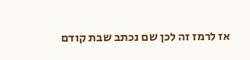אז לרמז זה לכן שם נכתב שבת קודם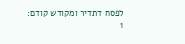לפסח דתדיר ומקודש קודם:
1